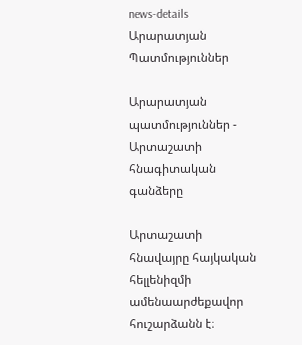news-details
Արարատյան Պատմություններ

Արարատյան պատմություններ - Արտաշատի հնագիտական գանձերը

Արտաշատի հնավայրը հայկական հելլենիզմի ամենաարժեքավոր հուշարձանն է։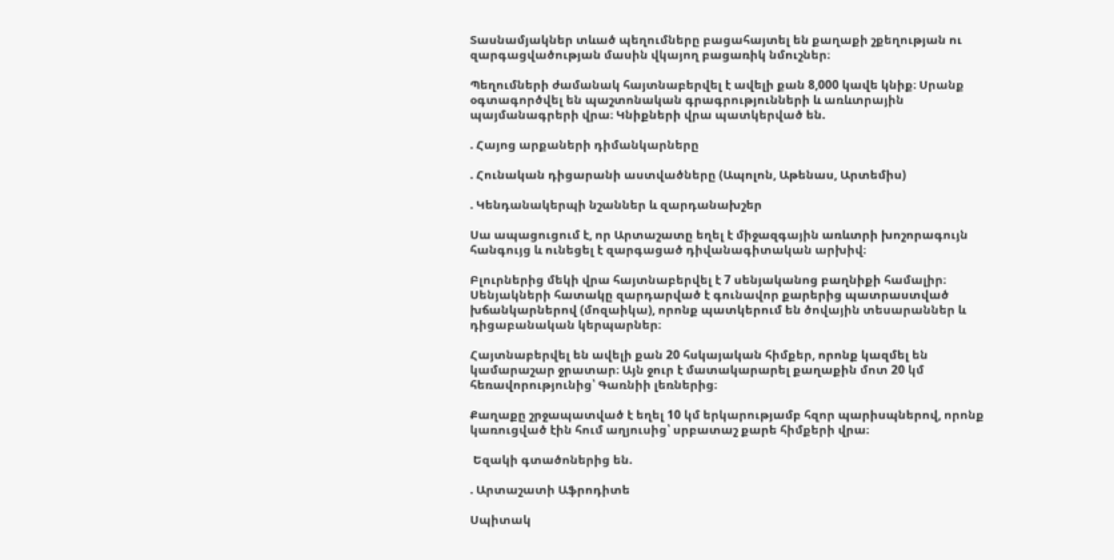Տասնամյակներ տևած պեղումները բացահայտել են քաղաքի շքեղության ու զարգացվածության մասին վկայող բացառիկ նմուշներ։

Պեղումների ժամանակ հայտնաբերվել է ավելի քան 8,000 կավե կնիք։ Սրանք օգտագործվել են պաշտոնական գրագրությունների և առևտրային պայմանագրերի վրա։ Կնիքների վրա պատկերված են.

. Հայոց արքաների դիմանկարները

. Հունական դիցարանի աստվածները (Ապոլոն, Աթենաս, Արտեմիս)

. Կենդանակերպի նշաններ և զարդանախշեր

Սա ապացուցում է, որ Արտաշատը եղել է միջազգային առևտրի խոշորագույն հանգույց և ունեցել է զարգացած դիվանագիտական արխիվ։

Բլուրներից մեկի վրա հայտնաբերվել է 7 սենյականոց բաղնիքի համալիր։ Սենյակների հատակը զարդարված է գունավոր քարերից պատրաստված խճանկարներով (մոզաիկա), որոնք պատկերում են ծովային տեսարաններ և դիցաբանական կերպարներ։

Հայտնաբերվել են ավելի քան 20 հսկայական հիմքեր, որոնք կազմել են կամարաշար ջրատար։ Այն ջուր է մատակարարել քաղաքին մոտ 20 կմ հեռավորությունից՝ Գառնիի լեռներից։

Քաղաքը շրջապատված է եղել 10 կմ երկարությամբ հզոր պարիսպներով, որոնք կառուցված էին հում աղյուսից՝ սրբատաշ քարե հիմքերի վրա։

 Եզակի գտածոներից են.

. Արտաշատի Աֆրոդիտե

Սպիտակ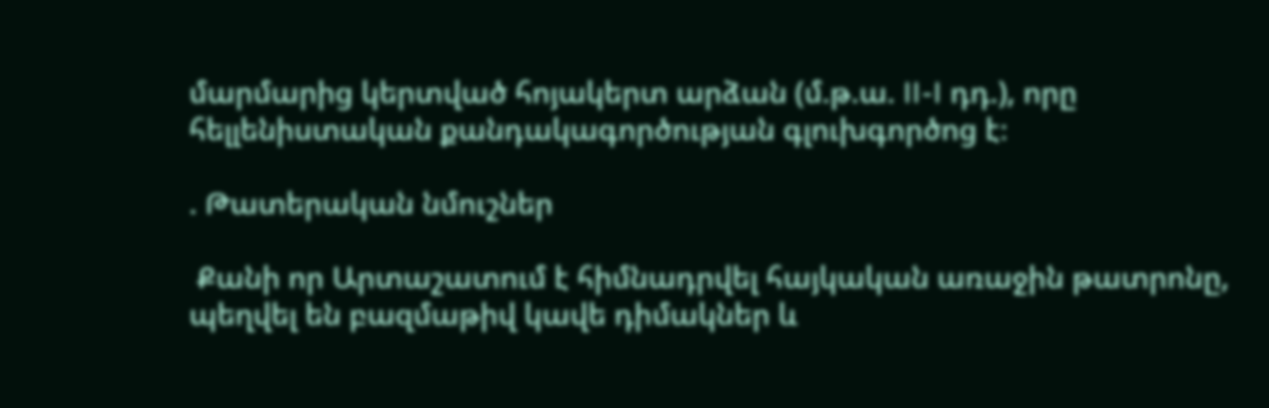մարմարից կերտված հոյակերտ արձան (մ.թ.ա. II-I դդ.), որը  հելլենիստական քանդակագործության գլուխգործոց է։

. Թատերական նմուշներ

 Քանի որ Արտաշատում է հիմնադրվել հայկական առաջին թատրոնը, պեղվել են բազմաթիվ կավե դիմակներ և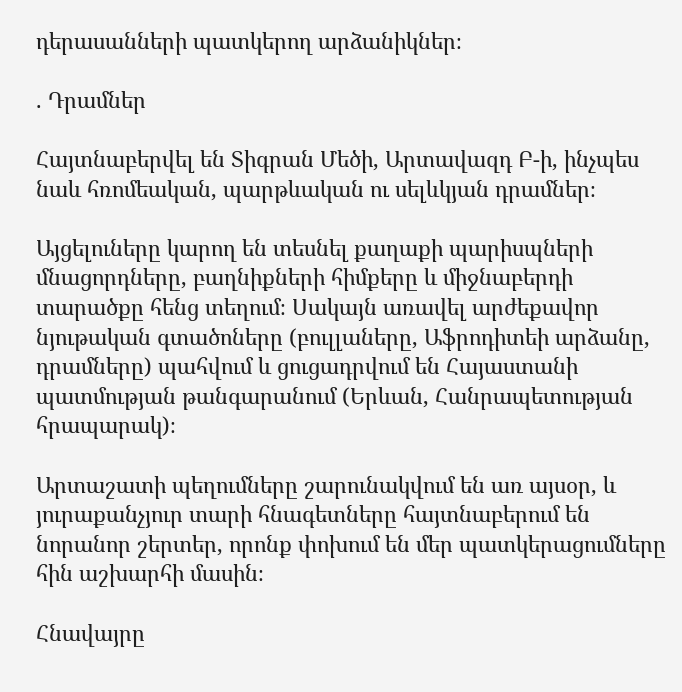դերասանների պատկերող արձանիկներ։

. Դրամներ

Հայտնաբերվել են Տիգրան Մեծի, Արտավազդ Բ-ի, ինչպես նաև հռոմեական, պարթևական ու սելևկյան դրամներ։

Այցելուները կարող են տեսնել քաղաքի պարիսպների մնացորդները, բաղնիքների հիմքերը և միջնաբերդի տարածքը հենց տեղում։ Սակայն առավել արժեքավոր նյութական գտածոները (բուլլաները, Աֆրոդիտեի արձանը, դրամները) պահվում և ցուցադրվում են Հայաստանի պատմության թանգարանում (Երևան, Հանրապետության հրապարակ)։

Արտաշատի պեղումները շարունակվում են առ այսօր, և յուրաքանչյուր տարի հնագետները հայտնաբերում են նորանոր շերտեր, որոնք փոխում են մեր պատկերացումները հին աշխարհի մասին։

Հնավայրը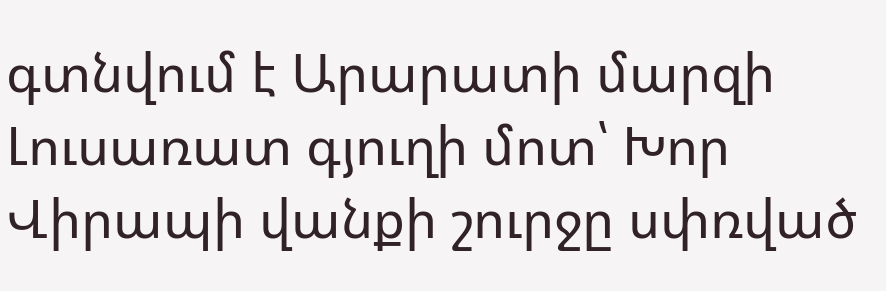գտնվում է Արարատի մարզի Լուսառատ գյուղի մոտ՝ Խոր Վիրապի վանքի շուրջը սփռված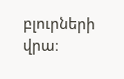բլուրների վրա։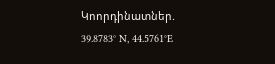Կոորդինատներ. 39.8783° N, 44.5761°E